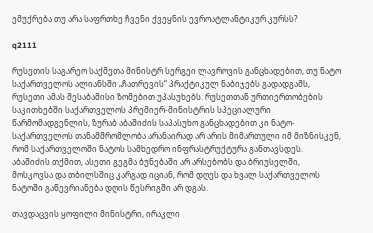ემუქრება თუ არა საფრთხე ჩვენი ქვეყნის ევროატლანტიკურ კურსს?

q2111

რუსეთის საგარეო საქმეთა მინისტრ სერგეი ლავროვის განცხადებით, თუ ნატო საქართველოს ალიანსში „ჩათრევის“ პრაქტიკულ ნაბიჯებს გადადგამს, რუსეთი ამას შესაბამისი ზომებით უპასუხებს. რუსეთთან ურთიერთობების საკითხებში საქართველოს პრემიერ-მინისტრის სპეციალური წარმომადგენლის, ზურაბ აბაშიძის საპასუხო განცხადებით კი ნატო-საქართველოს თანამშრომლობა არანაირად არ არის მიმართული იმ მიზნისკენ, რომ საქართველოში ნატოს სამხედრო ინფრასტრუქტურა განთავსდეს. აბაშიძის თქმით, ასეთი გეგმა ბუნებაში არ არსებობს და ბრიუსელში, მოსკოვსა და თბილსშიც კარგად იციან, რომ დღეს და ხვალ საქართველოს ნატოში გაწევრიანება დღის წესრიგში არ დგას.

თავდაცვის ყოფილი მინისტრი, ირაკლი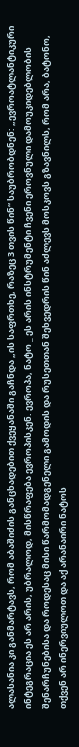ალასანია კი განმარტავს, რომ აბაშიძის განცხადებით ქვეყანაში გაჩნდა „ის საფრთხე, რაზეც 3 თვის წინ“ საუბრობდნენ: „ევროატლანტიკური ინტეგრაცია ეს არ არის, უბრალოდ, მისწრაფება ევროპისკენ. ევროპა, ნატო _ ეს არის ინსტრუმენტი ჩვენი ეროვნული დამოუკიდებლობის შენარჩუნებისა და როდესაც მისი წარმომადგენელი გამოდის და რუსეთთან შეხვედრის წინ აძლევს მოსკოვს გზავნილს, რომ არა, ბატონო, თქვენ არ ინერვიულოთ და აქ არანაირი ნატოს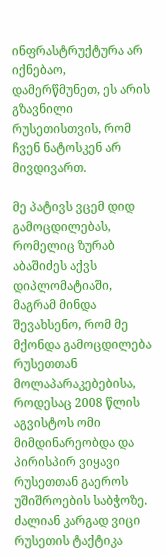ინფრასტრუქტურა არ იქნებაო, დამერწმუნეთ, ეს არის გზავნილი რუსეთისთვის, რომ ჩვენ ნატოსკენ არ მივდივართ.

მე პატივს ვცემ დიდ გამოცდილებას, რომელიც ზურაბ აბაშიძეს აქვს დიპლომატიაში, მაგრამ მინდა შევახსენო, რომ მე მქონდა გამოცდილება რუსეთთან მოლაპარაკებებისა, როდესაც 2008 წლის აგვისტოს ომი მიმდინარეობდა და პირისპირ ვიყავი რუსეთთან გაეროს უშიშროების საბჭოზე. ძალიან კარგად ვიცი რუსეთის ტაქტიკა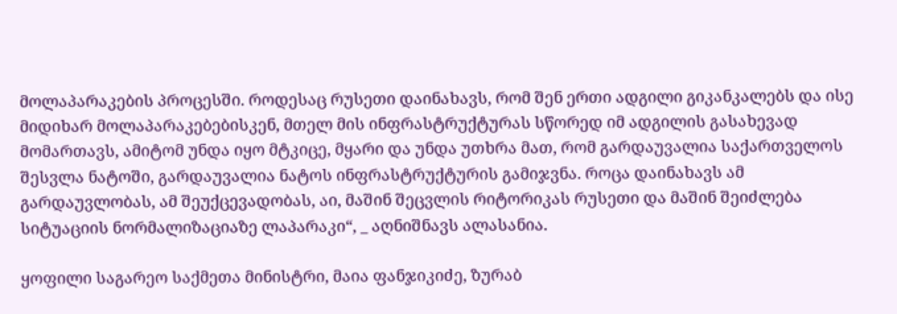მოლაპარაკების პროცესში. როდესაც რუსეთი დაინახავს, რომ შენ ერთი ადგილი გიკანკალებს და ისე მიდიხარ მოლაპარაკებებისკენ, მთელ მის ინფრასტრუქტურას სწორედ იმ ადგილის გასახევად მომართავს, ამიტომ უნდა იყო მტკიცე, მყარი და უნდა უთხრა მათ, რომ გარდაუვალია საქართველოს შესვლა ნატოში, გარდაუვალია ნატოს ინფრასტრუქტურის გამიჯვნა. როცა დაინახავს ამ გარდაუვლობას, ამ შეუქცევადობას, აი, მაშინ შეცვლის რიტორიკას რუსეთი და მაშინ შეიძლება სიტუაციის ნორმალიზაციაზე ლაპარაკი“, _ აღნიშნავს ალასანია.

ყოფილი საგარეო საქმეთა მინისტრი, მაია ფანჯიკიძე, ზურაბ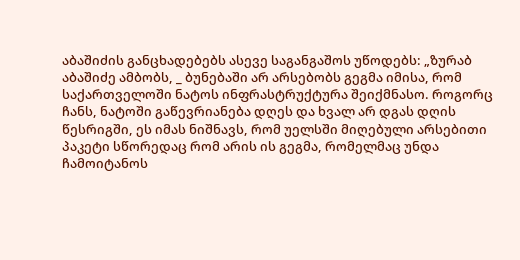აბაშიძის განცხადებებს ასევე საგანგაშოს უწოდებს: „ზურაბ აბაშიძე ამბობს, _ ბუნებაში არ არსებობს გეგმა იმისა, რომ საქართველოში ნატოს ინფრასტრუქტურა შეიქმნასო. როგორც ჩანს, ნატოში გაწევრიანება დღეს და ხვალ არ დგას დღის წესრიგში, ეს იმას ნიშნავს, რომ უელსში მიღებული არსებითი პაკეტი სწორედაც რომ არის ის გეგმა, რომელმაც უნდა ჩამოიტანოს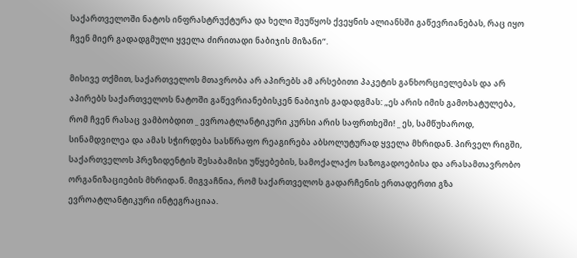საქართველოში ნატოს ინფრასტრუქტურა და ხელი შეუწყოს ქვეყნის ალიანსში გაწევრიანებას, რაც იყო ჩვენ მიერ გადადგმული ყველა ძირითადი ნაბიჯის მიზანი“.

მისივე თქმით, საქართველოს მთავრობა არ აპირებს ამ არსებითი პაკეტის განხორციელებას და არ აპირებს საქართველოს ნატოში გაწევრიანებისკენ ნაბიჯის გადადგმას: „ეს არის იმის გამოხატულება, რომ ჩვენ რასაც ვამბობდით _ ევროატლანტიკური კურსი არის საფრთხეში! _ ეს, სამწუხაროდ, სინამდვილეა და ამას სჭირდება სასწრაფო რეაგირება აბსოლუტურად ყველა მხრიდან. პირველ რიგში, საქართველოს პრეზიდენტის შესაბამისი უწყებების, სამოქალაქო საზოგადოებისა და არასამთავრობო ორგანიზაციების მხრიდან. მიგვაჩნია, რომ საქართველოს გადარჩენის ერთადერთი გზა ევროატლანტიკური ინტეგრაციაა.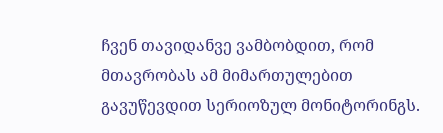ჩვენ თავიდანვე ვამბობდით, რომ მთავრობას ამ მიმართულებით გავუწევდით სერიოზულ მონიტორინგს.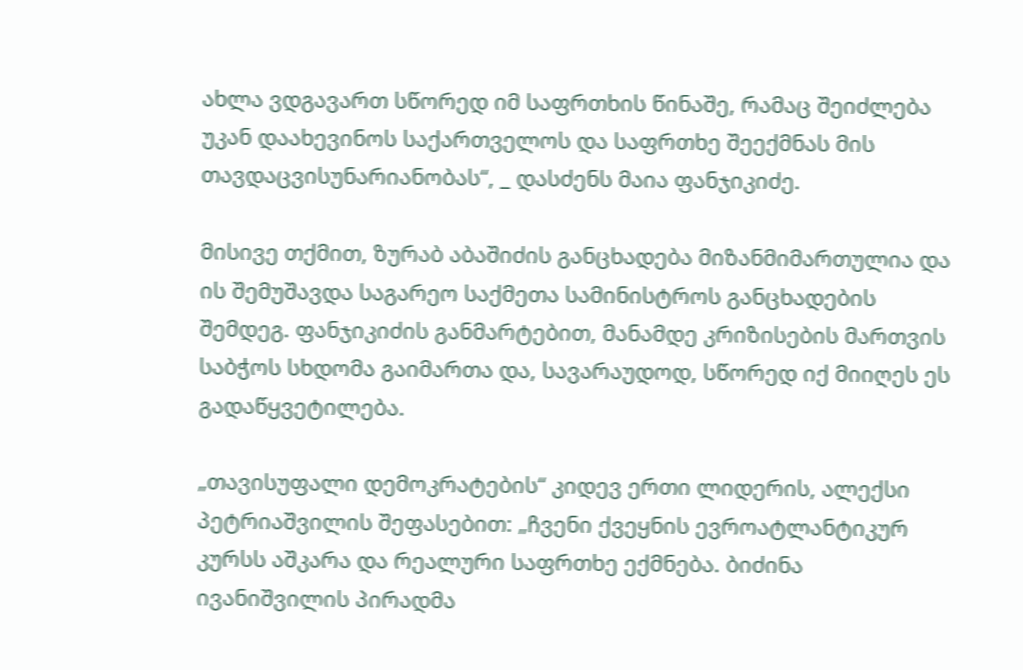ახლა ვდგავართ სწორედ იმ საფრთხის წინაშე, რამაც შეიძლება უკან დაახევინოს საქართველოს და საფრთხე შეექმნას მის თავდაცვისუნარიანობას“, _ დასძენს მაია ფანჯიკიძე.

მისივე თქმით, ზურაბ აბაშიძის განცხადება მიზანმიმართულია და ის შემუშავდა საგარეო საქმეთა სამინისტროს განცხადების შემდეგ. ფანჯიკიძის განმარტებით, მანამდე კრიზისების მართვის საბჭოს სხდომა გაიმართა და, სავარაუდოდ, სწორედ იქ მიიღეს ეს გადაწყვეტილება.

„თავისუფალი დემოკრატების“ კიდევ ერთი ლიდერის, ალექსი პეტრიაშვილის შეფასებით: „ჩვენი ქვეყნის ევროატლანტიკურ კურსს აშკარა და რეალური საფრთხე ექმნება. ბიძინა ივანიშვილის პირადმა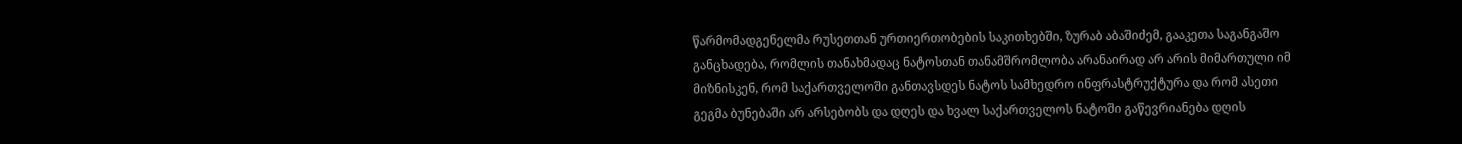წარმომადგენელმა რუსეთთან ურთიერთობების საკითხებში, ზურაბ აბაშიძემ, გააკეთა საგანგაშო განცხადება, რომლის თანახმადაც ნატოსთან თანამშრომლობა არანაირად არ არის მიმართული იმ მიზნისკენ, რომ საქართველოში განთავსდეს ნატოს სამხედრო ინფრასტრუქტურა და რომ ასეთი გეგმა ბუნებაში არ არსებობს და დღეს და ხვალ საქართველოს ნატოში გაწევრიანება დღის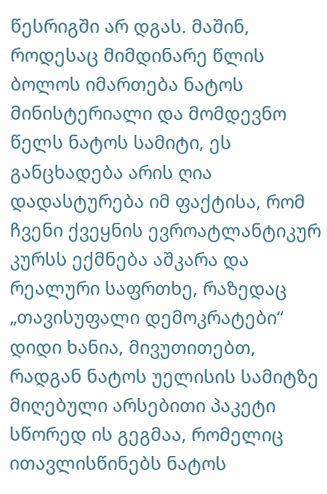წესრიგში არ დგას. მაშინ, როდესაც მიმდინარე წლის ბოლოს იმართება ნატოს მინისტერიალი და მომდევნო წელს ნატოს სამიტი, ეს განცხადება არის ღია დადასტურება იმ ფაქტისა, რომ ჩვენი ქვეყნის ევროატლანტიკურ კურსს ექმნება აშკარა და რეალური საფრთხე, რაზედაც „თავისუფალი დემოკრატები“ დიდი ხანია, მივუთითებთ, რადგან ნატოს უელისის სამიტზე მიღებული არსებითი პაკეტი სწორედ ის გეგმაა, რომელიც ითავლისწინებს ნატოს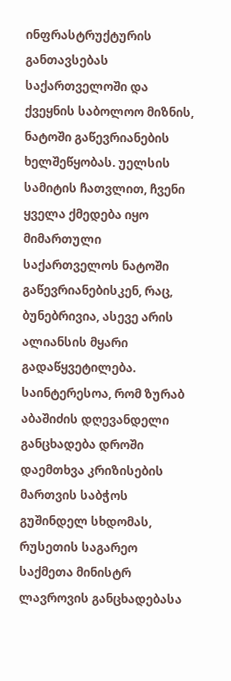ინფრასტრუქტურის განთავსებას საქართველოში და ქვეყნის საბოლოო მიზნის, ნატოში გაწევრიანების ხელშეწყობას. უელსის სამიტის ჩათვლით, ჩვენი ყველა ქმედება იყო მიმართული საქართველოს ნატოში გაწევრიანებისკენ, რაც, ბუნებრივია, ასევე არის ალიანსის მყარი გადაწყვეტილება. საინტერესოა, რომ ზურაბ აბაშიძის დღევანდელი განცხადება დროში დაემთხვა კრიზისების მართვის საბჭოს გუშინდელ სხდომას, რუსეთის საგარეო საქმეთა მინისტრ ლავროვის განცხადებასა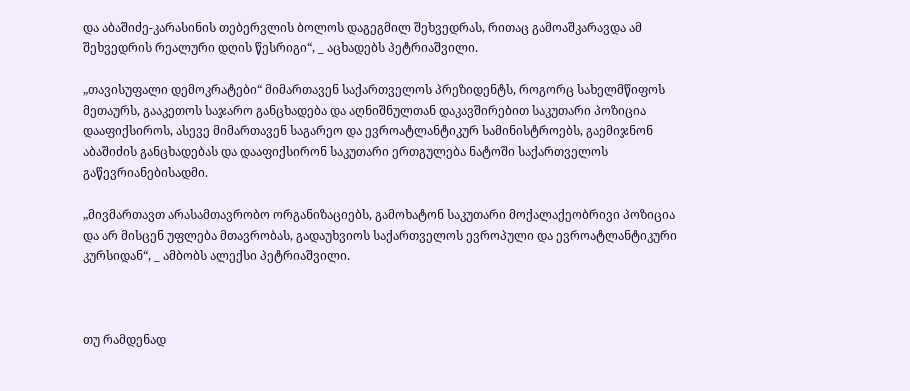და აბაშიძე-კარასინის თებერვლის ბოლოს დაგეგმილ შეხვედრას, რითაც გამოაშკარავდა ამ შეხვედრის რეალური დღის წესრიგი“, _ აცხადებს პეტრიაშვილი.

„თავისუფალი დემოკრატები“ მიმართავენ საქართველოს პრეზიდენტს, როგორც სახელმწიფოს მეთაურს, გააკეთოს საჯარო განცხადება და აღნიშნულთან დაკავშირებით საკუთარი პოზიცია დააფიქსიროს, ასევე მიმართავენ საგარეო და ევროატლანტიკურ სამინისტროებს, გაემიჯნონ აბაშიძის განცხადებას და დააფიქსირონ საკუთარი ერთგულება ნატოში საქართველოს გაწევრიანებისადმი.

„მივმართავთ არასამთავრობო ორგანიზაციებს, გამოხატონ საკუთარი მოქალაქეობრივი პოზიცია და არ მისცენ უფლება მთავრობას, გადაუხვიოს საქართველოს ევროპული და ევროატლანტიკური კურსიდან“, _ ამბობს ალექსი პეტრიაშვილი.



თუ რამდენად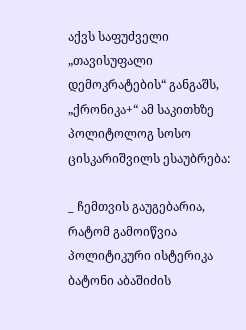აქვს საფუძველი „თავისუფალი დემოკრატების“ განგაშს, „ქრონიკა+“ ამ საკითხზე პოლიტოლოგ სოსო ცისკარიშვილს ესაუბრება:

_ ჩემთვის გაუგებარია, რატომ გამოიწვია პოლიტიკური ისტერიკა ბატონი აბაშიძის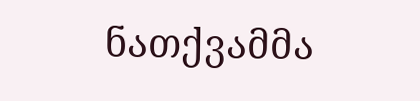ნათქვამმა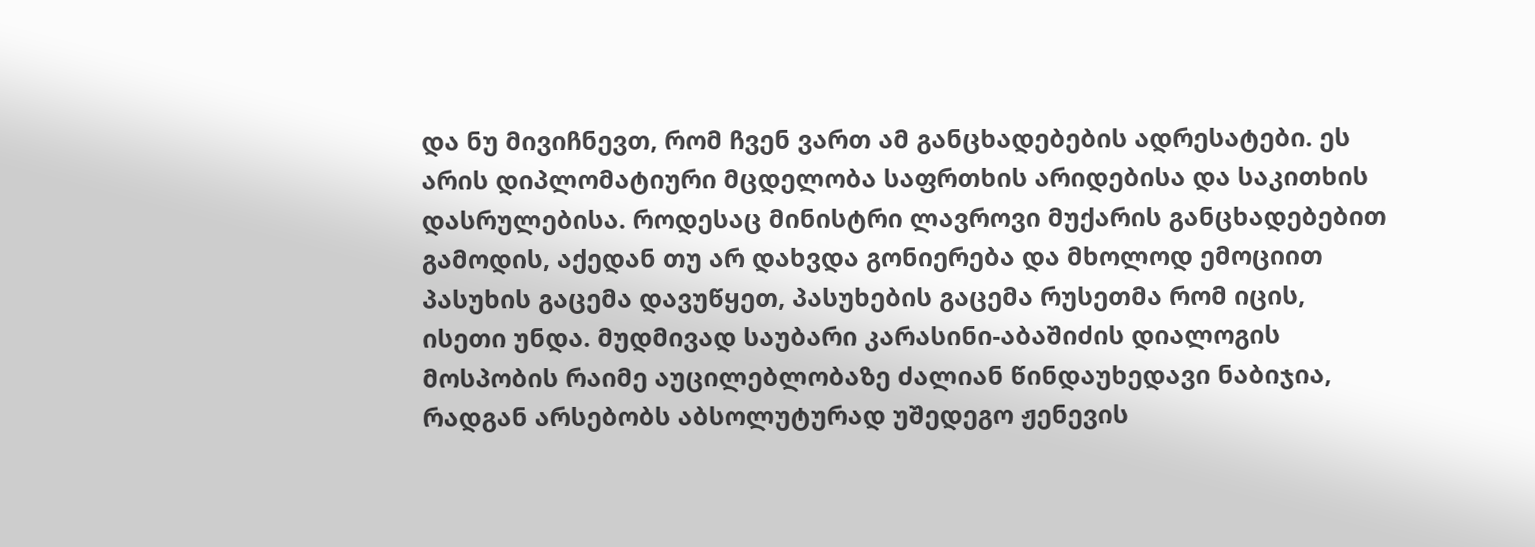და ნუ მივიჩნევთ, რომ ჩვენ ვართ ამ განცხადებების ადრესატები. ეს არის დიპლომატიური მცდელობა საფრთხის არიდებისა და საკითხის დასრულებისა. როდესაც მინისტრი ლავროვი მუქარის განცხადებებით გამოდის, აქედან თუ არ დახვდა გონიერება და მხოლოდ ემოციით პასუხის გაცემა დავუწყეთ, პასუხების გაცემა რუსეთმა რომ იცის, ისეთი უნდა. მუდმივად საუბარი კარასინი-აბაშიძის დიალოგის მოსპობის რაიმე აუცილებლობაზე ძალიან წინდაუხედავი ნაბიჯია, რადგან არსებობს აბსოლუტურად უშედეგო ჟენევის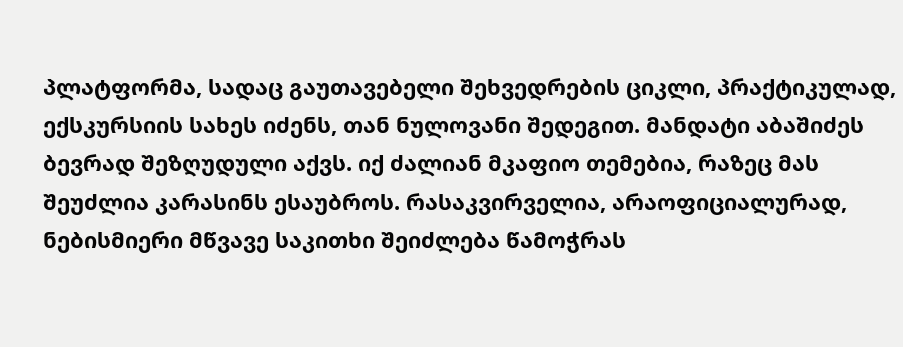პლატფორმა, სადაც გაუთავებელი შეხვედრების ციკლი, პრაქტიკულად, ექსკურსიის სახეს იძენს, თან ნულოვანი შედეგით. მანდატი აბაშიძეს ბევრად შეზღუდული აქვს. იქ ძალიან მკაფიო თემებია, რაზეც მას შეუძლია კარასინს ესაუბროს. რასაკვირველია, არაოფიციალურად, ნებისმიერი მწვავე საკითხი შეიძლება წამოჭრას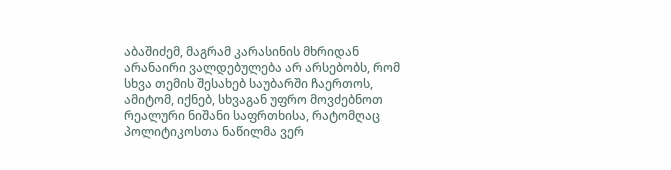აბაშიძემ, მაგრამ კარასინის მხრიდან არანაირი ვალდებულება არ არსებობს, რომ სხვა თემის შესახებ საუბარში ჩაერთოს, ამიტომ, იქნებ, სხვაგან უფრო მოვძებნოთ რეალური ნიშანი საფრთხისა, რატომღაც პოლიტიკოსთა ნაწილმა ვერ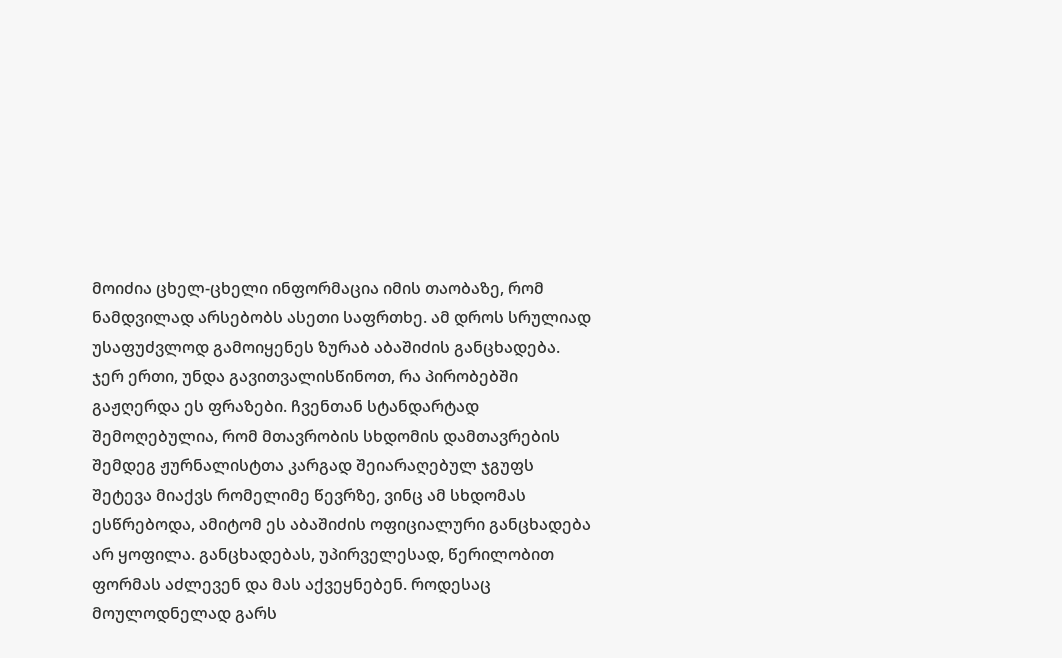მოიძია ცხელ-ცხელი ინფორმაცია იმის თაობაზე, რომ ნამდვილად არსებობს ასეთი საფრთხე. ამ დროს სრულიად უსაფუძვლოდ გამოიყენეს ზურაბ აბაშიძის განცხადება. ჯერ ერთი, უნდა გავითვალისწინოთ, რა პირობებში გაჟღერდა ეს ფრაზები. ჩვენთან სტანდარტად შემოღებულია, რომ მთავრობის სხდომის დამთავრების შემდეგ ჟურნალისტთა კარგად შეიარაღებულ ჯგუფს შეტევა მიაქვს რომელიმე წევრზე, ვინც ამ სხდომას ესწრებოდა, ამიტომ ეს აბაშიძის ოფიციალური განცხადება არ ყოფილა. განცხადებას, უპირველესად, წერილობით ფორმას აძლევენ და მას აქვეყნებენ. როდესაც მოულოდნელად გარს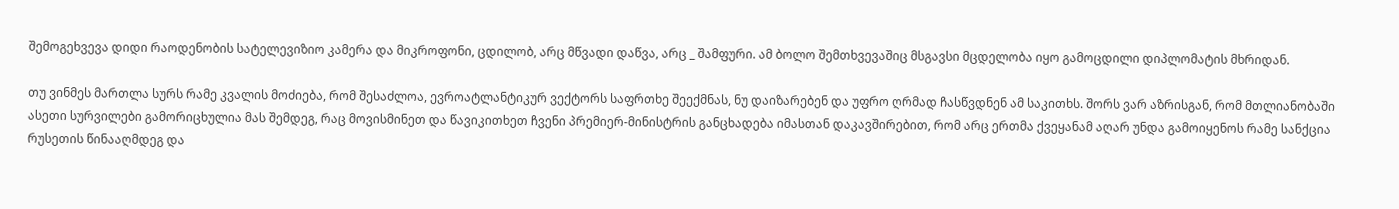შემოგეხვევა დიდი რაოდენობის სატელევიზიო კამერა და მიკროფონი, ცდილობ, არც მწვადი დაწვა, არც _ შამფური. ამ ბოლო შემთხვევაშიც მსგავსი მცდელობა იყო გამოცდილი დიპლომატის მხრიდან.

თუ ვინმეს მართლა სურს რამე კვალის მოძიება, რომ შესაძლოა, ევროატლანტიკურ ვექტორს საფრთხე შეექმნას, ნუ დაიზარებენ და უფრო ღრმად ჩასწვდნენ ამ საკითხს. შორს ვარ აზრისგან, რომ მთლიანობაში ასეთი სურვილები გამორიცხულია მას შემდეგ, რაც მოვისმინეთ და წავიკითხეთ ჩვენი პრემიერ-მინისტრის განცხადება იმასთან დაკავშირებით, რომ არც ერთმა ქვეყანამ აღარ უნდა გამოიყენოს რამე სანქცია რუსეთის წინააღმდეგ და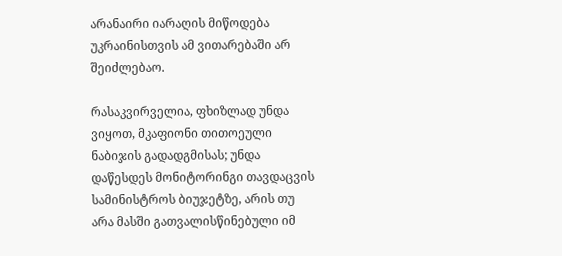არანაირი იარაღის მიწოდება უკრაინისთვის ამ ვითარებაში არ შეიძლებაო.

რასაკვირველია, ფხიზლად უნდა ვიყოთ, მკაფიონი თითოეული ნაბიჯის გადადგმისას; უნდა დაწესდეს მონიტორინგი თავდაცვის სამინისტროს ბიუჯეტზე, არის თუ არა მასში გათვალისწინებული იმ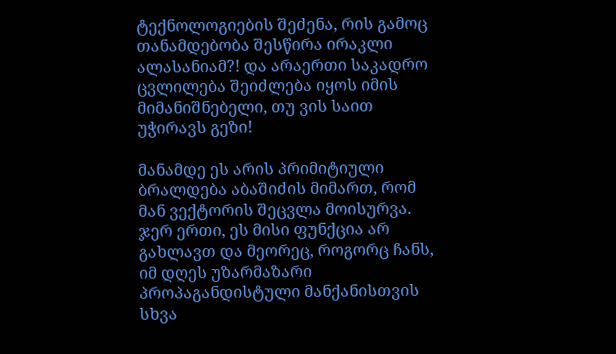ტექნოლოგიების შეძენა, რის გამოც თანამდებობა შესწირა ირაკლი ალასანიამ?! და არაერთი საკადრო ცვლილება შეიძლება იყოს იმის მიმანიშნებელი, თუ ვის საით უჭირავს გეზი!

მანამდე ეს არის პრიმიტიული ბრალდება აბაშიძის მიმართ, რომ მან ვექტორის შეცვლა მოისურვა. ჯერ ერთი, ეს მისი ფუნქცია არ გახლავთ და მეორეც, როგორც ჩანს, იმ დღეს უზარმაზარი პროპაგანდისტული მანქანისთვის სხვა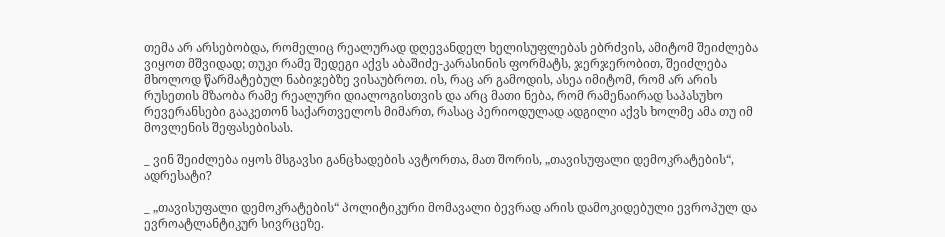თემა არ არსებობდა, რომელიც რეალურად დღევანდელ ხელისუფლებას ებრძვის, ამიტომ შეიძლება ვიყოთ მშვიდად; თუკი რამე შედეგი აქვს აბაშიძე-კარასინის ფორმატს, ჯერჯერობით, შეიძლება მხოლოდ წარმატებულ ნაბიჯებზე ვისაუბროთ. ის, რაც არ გამოდის, ასეა იმიტომ, რომ არ არის რუსეთის მზაობა რამე რეალური დიალოგისთვის და არც მათი ნება, რომ რამენაირად საპასუხო რევერანსები გააკეთონ საქართველოს მიმართ, რასაც პერიოდულად ადგილი აქვს ხოლმე ამა თუ იმ მოვლენის შეფასებისას.

_ ვინ შეიძლება იყოს მსგავსი განცხადების ავტორთა, მათ შორის, „თავისუფალი დემოკრატების“, ადრესატი?

_ „თავისუფალი დემოკრატების“ პოლიტიკური მომავალი ბევრად არის დამოკიდებული ევროპულ და ევროატლანტიკურ სივრცეზე.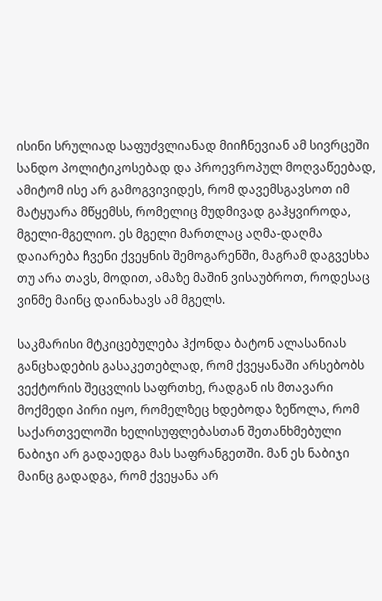ისინი სრულიად საფუძვლიანად მიიჩნევიან ამ სივრცეში სანდო პოლიტიკოსებად და პროევროპულ მოღვაწეებად, ამიტომ ისე არ გამოგვივიდეს, რომ დავემსგავსოთ იმ მატყუარა მწყემსს, რომელიც მუდმივად გაჰყვიროდა, მგელი-მგელიო. ეს მგელი მართლაც აღმა-დაღმა დაიარება ჩვენი ქვეყნის შემოგარენში, მაგრამ დაგვესხა თუ არა თავს, მოდით, ამაზე მაშინ ვისაუბროთ, როდესაც ვინმე მაინც დაინახავს ამ მგელს.

საკმარისი მტკიცებულება ჰქონდა ბატონ ალასანიას განცხადების გასაკეთებლად, რომ ქვეყანაში არსებობს ვექტორის შეცვლის საფრთხე, რადგან ის მთავარი მოქმედი პირი იყო, რომელზეც ხდებოდა ზეწოლა, რომ საქართველოში ხელისუფლებასთან შეთანხმებული ნაბიჯი არ გადაედგა მას საფრანგეთში. მან ეს ნაბიჯი მაინც გადადგა, რომ ქვეყანა არ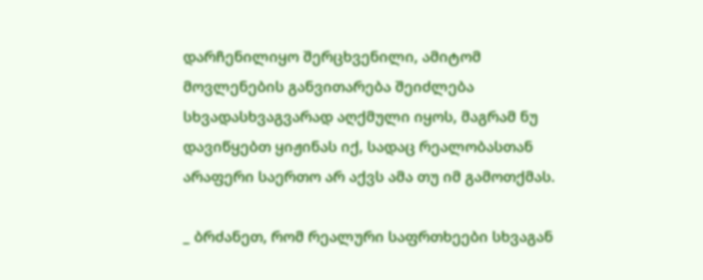დარჩენილიყო შერცხვენილი, ამიტომ მოვლენების განვითარება შეიძლება სხვადასხვაგვარად აღქმული იყოს, მაგრამ ნუ დავიწყებთ ყიჟინას იქ, სადაც რეალობასთან არაფერი საერთო არ აქვს ამა თუ იმ გამოთქმას.

_ ბრძანეთ, რომ რეალური საფრთხეები სხვაგან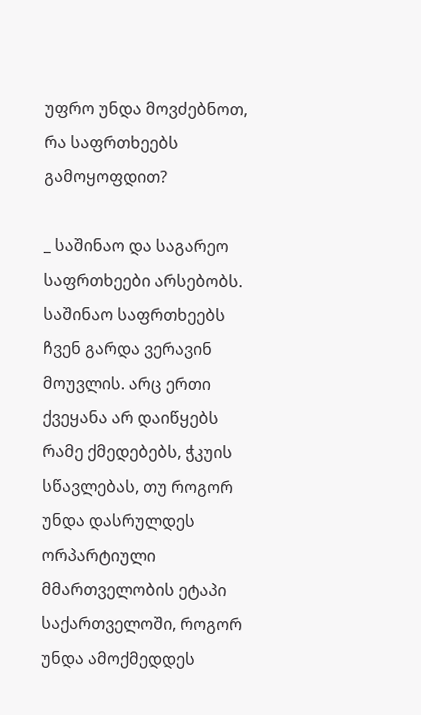უფრო უნდა მოვძებნოთ, რა საფრთხეებს გამოყოფდით?

_ საშინაო და საგარეო საფრთხეები არსებობს. საშინაო საფრთხეებს ჩვენ გარდა ვერავინ მოუვლის. არც ერთი ქვეყანა არ დაიწყებს რამე ქმედებებს, ჭკუის სწავლებას, თუ როგორ უნდა დასრულდეს ორპარტიული მმართველობის ეტაპი საქართველოში, როგორ უნდა ამოქმედდეს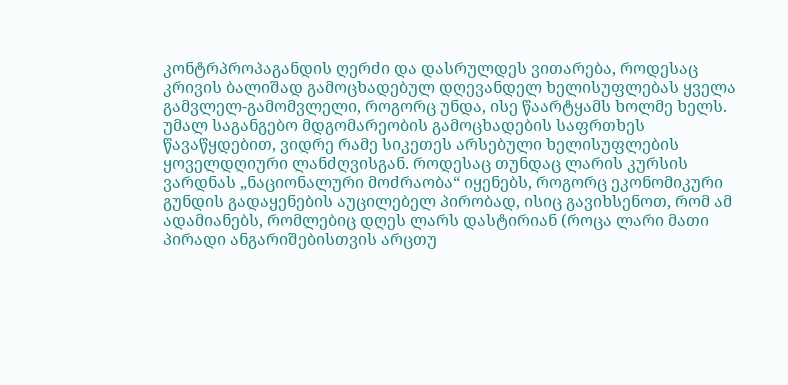კონტრპროპაგანდის ღერძი და დასრულდეს ვითარება, როდესაც კრივის ბალიშად გამოცხადებულ დღევანდელ ხელისუფლებას ყველა გამვლელ-გამომვლელი, როგორც უნდა, ისე წაარტყამს ხოლმე ხელს. უმალ საგანგებო მდგომარეობის გამოცხადების საფრთხეს წავაწყდებით, ვიდრე რამე სიკეთეს არსებული ხელისუფლების ყოველდღიური ლანძღვისგან. როდესაც თუნდაც ლარის კურსის ვარდნას „ნაციონალური მოძრაობა“ იყენებს, როგორც ეკონომიკური გუნდის გადაყენების აუცილებელ პირობად, ისიც გავიხსენოთ, რომ ამ ადამიანებს, რომლებიც დღეს ლარს დასტირიან (როცა ლარი მათი პირადი ანგარიშებისთვის არცთუ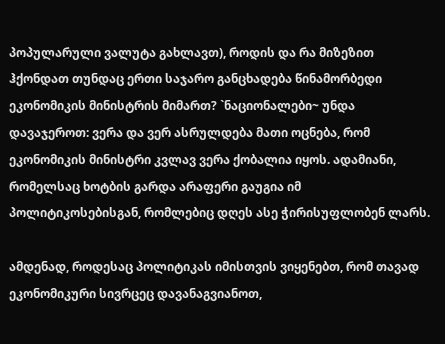პოპულარული ვალუტა გახლავთ), როდის და რა მიზეზით ჰქონდათ თუნდაც ერთი საჯარო განცხადება წინამორბედი ეკონომიკის მინისტრის მიმართ? `ნაციონალები~ უნდა დავაჯეროთ: ვერა და ვერ ასრულდება მათი ოცნება, რომ ეკონომიკის მინისტრი კვლავ ვერა ქობალია იყოს. ადამიანი, რომელსაც ხოტბის გარდა არაფერი გაუგია იმ პოლიტიკოსებისგან, რომლებიც დღეს ასე ჭირისუფლობენ ლარს.

ამდენად, როდესაც პოლიტიკას იმისთვის ვიყენებთ, რომ თავად ეკონომიკური სივრცეც დავანაგვიანოთ,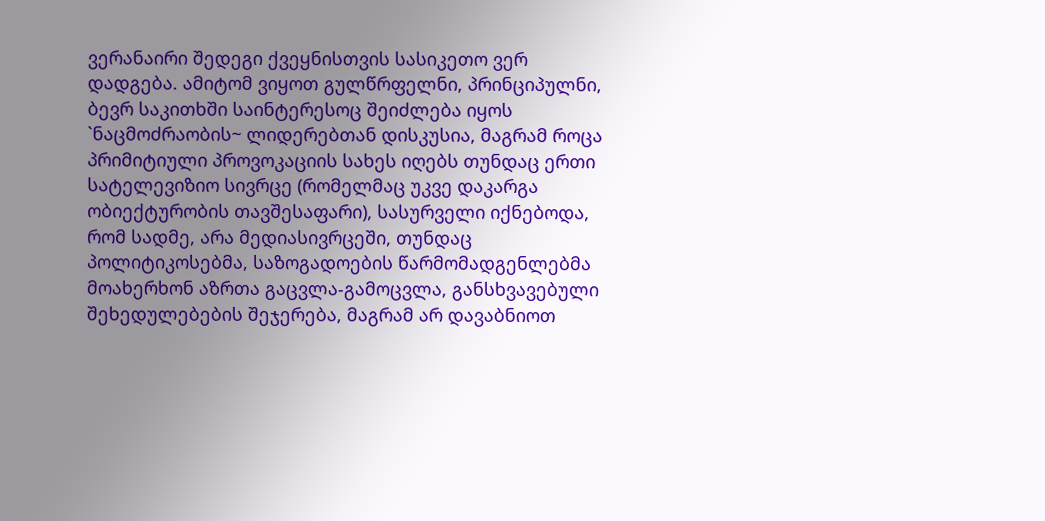ვერანაირი შედეგი ქვეყნისთვის სასიკეთო ვერ დადგება. ამიტომ ვიყოთ გულწრფელნი, პრინციპულნი, ბევრ საკითხში საინტერესოც შეიძლება იყოს `ნაცმოძრაობის~ ლიდერებთან დისკუსია, მაგრამ როცა პრიმიტიული პროვოკაციის სახეს იღებს თუნდაც ერთი სატელევიზიო სივრცე (რომელმაც უკვე დაკარგა ობიექტურობის თავშესაფარი), სასურველი იქნებოდა, რომ სადმე, არა მედიასივრცეში, თუნდაც პოლიტიკოსებმა, საზოგადოების წარმომადგენლებმა მოახერხონ აზრთა გაცვლა-გამოცვლა, განსხვავებული შეხედულებების შეჯერება, მაგრამ არ დავაბნიოთ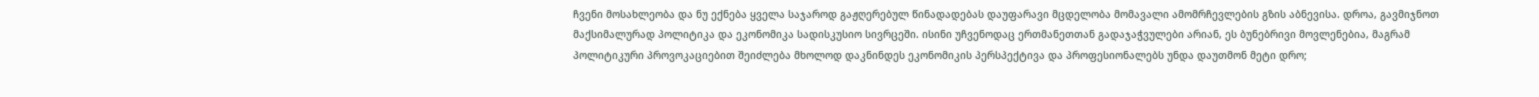ჩვენი მოსახლეობა და ნუ ექნება ყველა საჯაროდ გაჟღერებულ წინადადებას დაუფარავი მცდელობა მომავალი ამომრჩევლების გზის აბნევისა. დროა, გავმიჯნოთ მაქსიმალურად პოლიტიკა და ეკონომიკა სადისკუსიო სივრცეში. ისინი უჩვენოდაც ერთმანეთთან გადაჯაჭვულები არიან, ეს ბუნებრივი მოვლენებია, მაგრამ პოლიტიკური პროვოკაციებით შეიძლება მხოლოდ დაკნინდეს ეკონომიკის პერსპექტივა და პროფესიონალებს უნდა დაუთმონ მეტი დრო;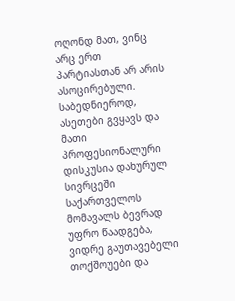ოღონდ მათ, ვინც არც ერთ პარტიასთან არ არის ასოცირებული. საბედნიეროდ, ასეთები გვყავს და მათი პროფესიონალური დისკუსია დახურულ სივრცეში საქართველოს მომავალს ბევრად უფრო წაადგება, ვიდრე გაუთავებელი თოქშოუები და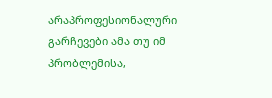არაპროფესიონალური გარჩევები ამა თუ იმ პრობლემისა,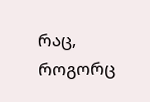რაც, როგორც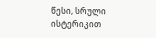წესი, სრული ისტერიკით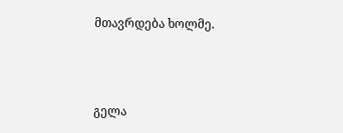მთავრდება ხოლმე.



გელა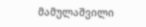მამულაშვილი